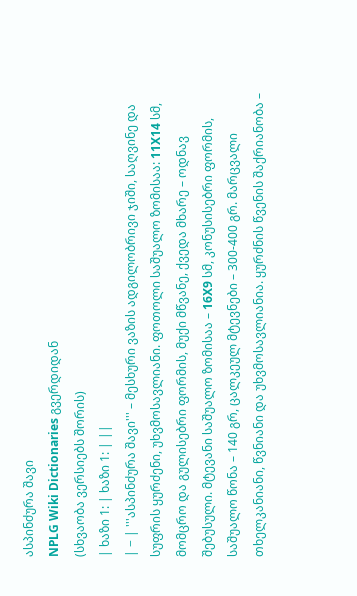ასპინძურა შავი
NPLG Wiki Dictionaries გვერდიდან
(სხვაობა ვერსიებს შორის)
| ხაზი 1: | ხაზი 1: | ||
| − | '''ასპინძურა შავი''' – მესხური ვაზის ადგილობრივი ჯიში, საღვინე და სუფრის ყურძენი, უხვმოსავლიანი. ფოთოლი საშუალო ზომისაა: 11X14 სმ, მომცრო და გულისებრი ფორმის, მუქი მწვანე, ქვედა მხარე – ოდნავ შებუსული. მტევანი საშუალო ზომისაა – 16X9 სმ, კონუსისებრი ფორმის, საშუალო წონა – 140 გრ, ცალკეულ მტევნები – 300-400 გრ. მარცვალი თხელკანიანი, წვნიანი და უხვმოსავლიანია. ყურძნის წვენის შაქრიანობა –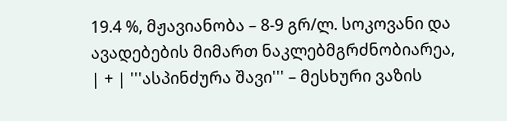19.4 %, მჟავიანობა – 8-9 გრ/ლ. სოკოვანი და ავადებების მიმართ ნაკლებმგრძნობიარეა, | + | '''ასპინძურა შავი''' – მესხური ვაზის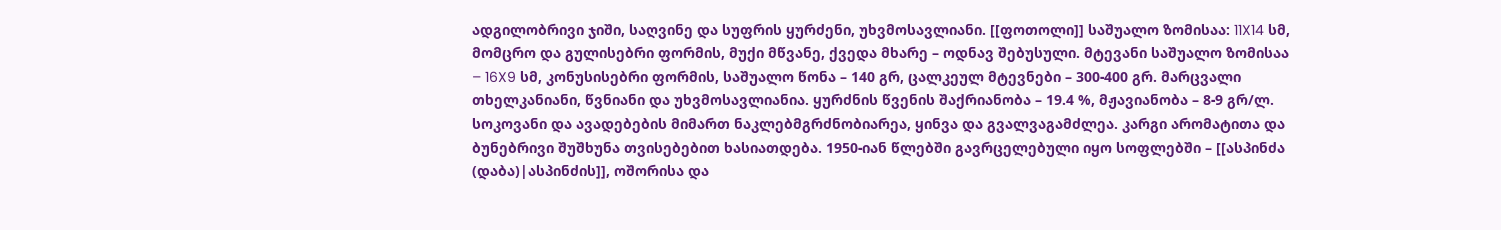ადგილობრივი ჯიში, საღვინე და სუფრის ყურძენი, უხვმოსავლიანი. [[ფოთოლი]] საშუალო ზომისაა: 11X14 სმ, მომცრო და გულისებრი ფორმის, მუქი მწვანე, ქვედა მხარე – ოდნავ შებუსული. მტევანი საშუალო ზომისაა – 16X9 სმ, კონუსისებრი ფორმის, საშუალო წონა – 140 გრ, ცალკეულ მტევნები – 300-400 გრ. მარცვალი თხელკანიანი, წვნიანი და უხვმოსავლიანია. ყურძნის წვენის შაქრიანობა – 19.4 %, მჟავიანობა – 8-9 გრ/ლ. სოკოვანი და ავადებების მიმართ ნაკლებმგრძნობიარეა, ყინვა და გვალვაგამძლეა. კარგი არომატითა და ბუნებრივი შუშხუნა თვისებებით ხასიათდება. 1950-იან წლებში გავრცელებული იყო სოფლებში – [[ასპინძა (დაბა)|ასპინძის]], ოშორისა და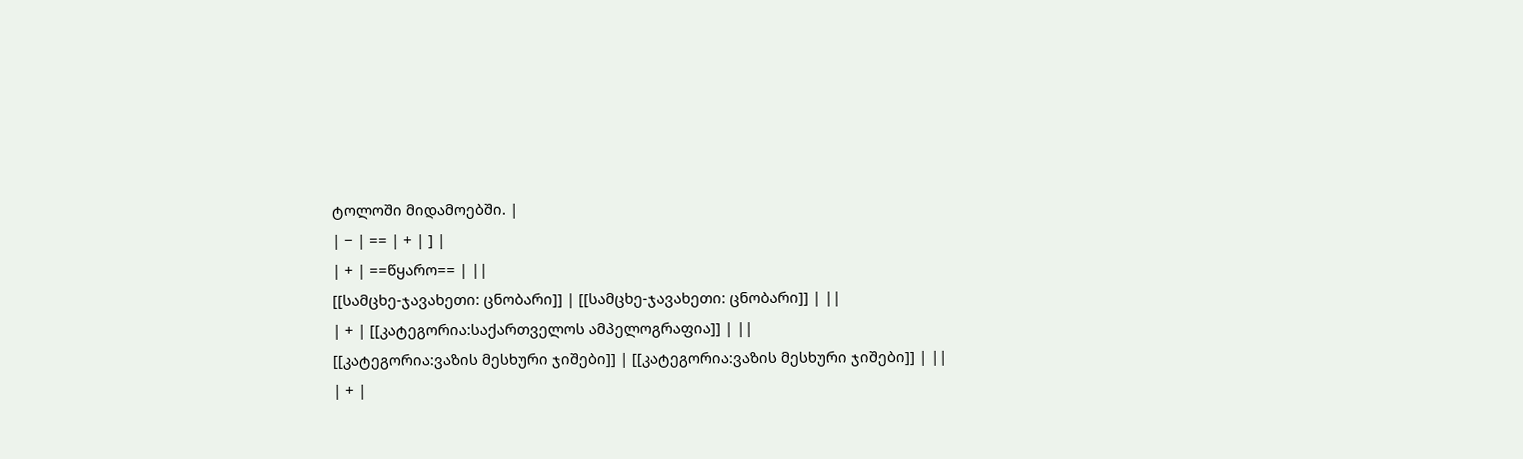ტოლოში მიდამოებში. |
| − | == | + | ] |
| + | ==წყარო== | ||
[[სამცხე-ჯავახეთი: ცნობარი]] | [[სამცხე-ჯავახეთი: ცნობარი]] | ||
| + | [[კატეგორია:საქართველოს ამპელოგრაფია]] | ||
[[კატეგორია:ვაზის მესხური ჯიშები]] | [[კატეგორია:ვაზის მესხური ჯიშები]] | ||
| + |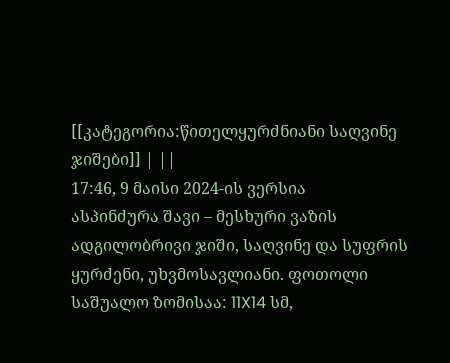[[კატეგორია:წითელყურძნიანი საღვინე ჯიშები]] | ||
17:46, 9 მაისი 2024-ის ვერსია
ასპინძურა შავი – მესხური ვაზის ადგილობრივი ჯიში, საღვინე და სუფრის ყურძენი, უხვმოსავლიანი. ფოთოლი საშუალო ზომისაა: 11X14 სმ,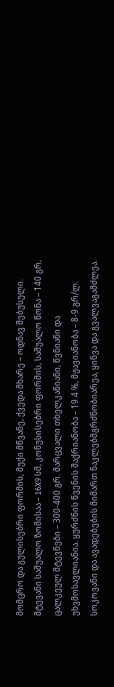მომცრო და გულისებრი ფორმის, მუქი მწვანე, ქვედა მხარე – ოდნავ შებუსული. მტევანი საშუალო ზომისაა – 16X9 სმ, კონუსისებრი ფორმის, საშუალო წონა – 140 გრ, ცალკეულ მტევნები – 300-400 გრ. მარცვალი თხელკანიანი, წვნიანი და უხვმოსავლიანია. ყურძნის წვენის შაქრიანობა – 19.4 %, მჟავიანობა – 8-9 გრ/ლ. სოკოვანი და ავადებების მიმართ ნაკლებმგრძნობიარეა, ყინვა და გვალვაგამძლეა.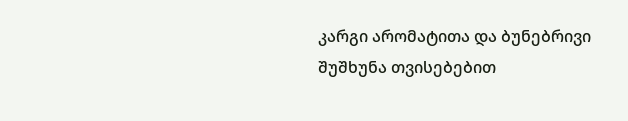კარგი არომატითა და ბუნებრივი შუშხუნა თვისებებით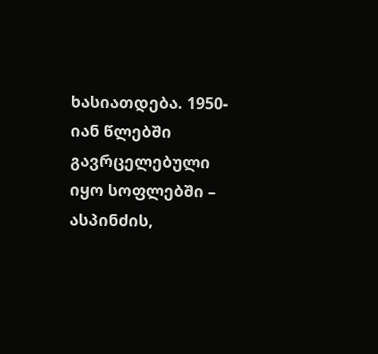ხასიათდება. 1950-იან წლებში გავრცელებული იყო სოფლებში – ასპინძის,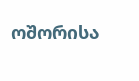ოშორისა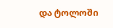და ტოლოში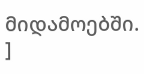მიდამოებში.
]